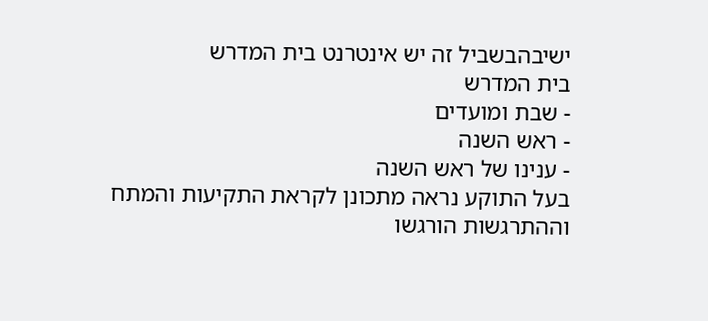ישיבהבשביל זה יש אינטרנט בית המדרש
בית המדרש
- שבת ומועדים
- ראש השנה
- ענינו של ראש השנה
בעל התוקע נראה מתכונן לקראת התקיעות והמתח וההתרגשות הורגשו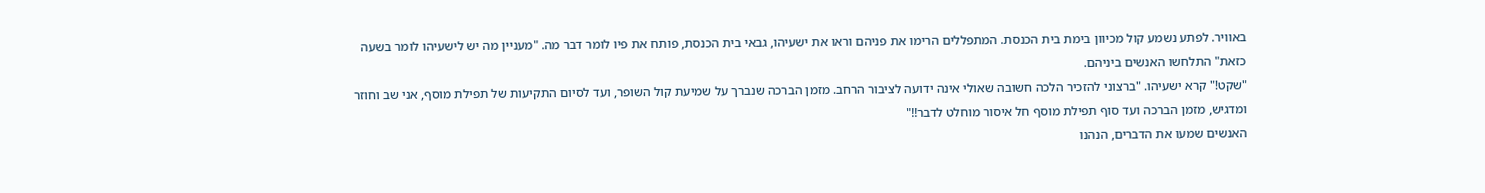באוויר. לפתע נשמע קול מכיוון בימת בית הכנסת. המתפללים הרימו את פניהם וראו את ישעיהו, גבאי בית הכנסת, פותח את פיו לומר דבר מה. "מעניין מה יש לישעיהו לומר בשעה כזאת" התלחשו האנשים ביניהם.
"שקט!" קרא ישעיהו. "ברצוני להזכיר הלכה חשובה שאולי אינה ידועה לציבור הרחב. מזמן הברכה שנברך על שמיעת קול השופר, ועד לסיום התקיעות של תפילת מוסף, אני שב וחוזר ומדגיש, מזמן הברכה ועד סוף תפילת מוסף חל איסור מוחלט לדבר!!"
האנשים שמעו את הדברים, הנהנו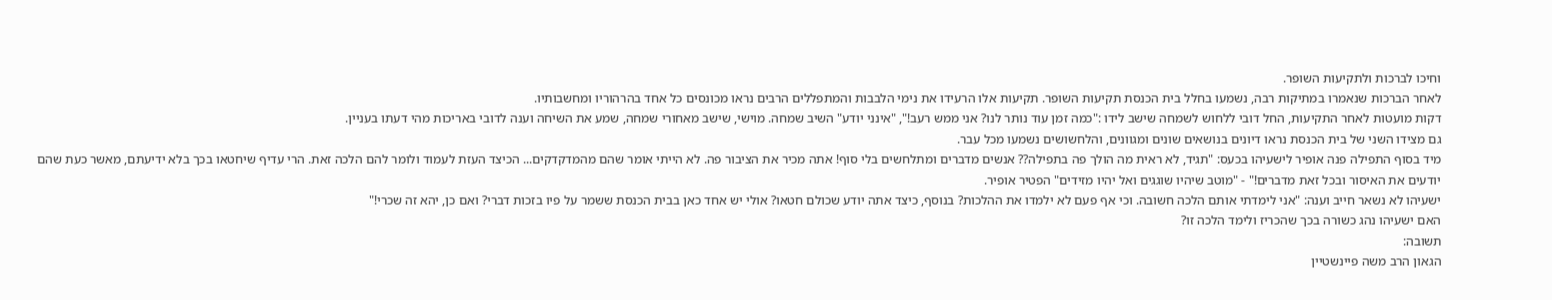וחיכו לברכות ולתקיעות השופר.
לאחר הברכות שנאמרו במתיקות רבה, נשמעו בחלל בית הכנסת תקיעות השופר. תקיעות אלו הרעידו את נימי הלבבות והמתפללים הרבים נראו מכונסים כל אחד בהרהוריו ומחשבותיו.
דקות מועטות לאחר התקיעות, החל דובי ללחוש לשמחה שישב לידו :"כמה זמן עוד נותר לנו? אני ממש רעב!", "אינני יודע" השיב שמחה. מוישי, שישב מאחורי שמחה, שמע את השיחה וענה לדובי באריכות מהי דעתו בעניין.
גם מצידו השני של בית הכנסת נראו דיונים בנושאים שונים ומגוונים, והלחשושים נשמעו מכל עבר.
מיד בסוף התפילה פנה אופיר לישעיהו בכעס: "תגיד, לא ראית מה הולך פה בתפילה?? אנשים מדברים ומתלחשים בלי סוף! אתה מכיר את הציבור פה. לא הייתי אומר שהם מהמדקדקים... הכיצד העזת לעמוד ולומר להם הלכה זאת. הרי עדיף שיחטאו בכך בלא ידיעתם, מאשר כעת שהם יודעים את האיסור ובכל זאת מדברים!" - "מוטב שיהיו שוגגים ואל יהיו מזידים" הפטיר אופיר.
ישעיהו לא נשאר חייב וענה: "אני לימדתי אותם הלכה חשובה. וכי אף פעם לא ילמדו את ההלכות? בנוסף, כיצד אתה יודע שכולם חטאו? אולי יש אחד כאן בבית הכנסת ששמר על פיו בזכות דברי? ואם כן, יהא זה שכרי!"
האם ישעיהו נהג כשורה בכך שהכריז ולימד הלכה זו?
תשובה:
הגאון הרב משה פיינשטיין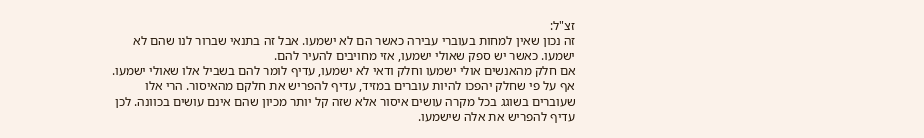זצ"ל:
זה נכון שאין למחות בעוברי עבירה כאשר הם לא ישמעו. אבל זה בתנאי שברור לנו שהם לא ישמעו. כאשר יש ספק שאולי ישמעו, אזי מחויבים להעיר להם.
אם חלק מהאנשים אולי ישמעו וחלק ודאי לא ישמעו, עדיף לומר להם בשביל אלו שאולי ישמעו. אף על פי שחלק יהפכו להיות עוברים במזיד, עדיף להפריש את חלקם מהאיסור. הרי אלו שעוברים בשוגג בכל מקרה עושים איסור אלא שזה קל יותר מכיון שהם אינם עושים בכוונה. לכן עדיף להפריש את אלה שישמעו.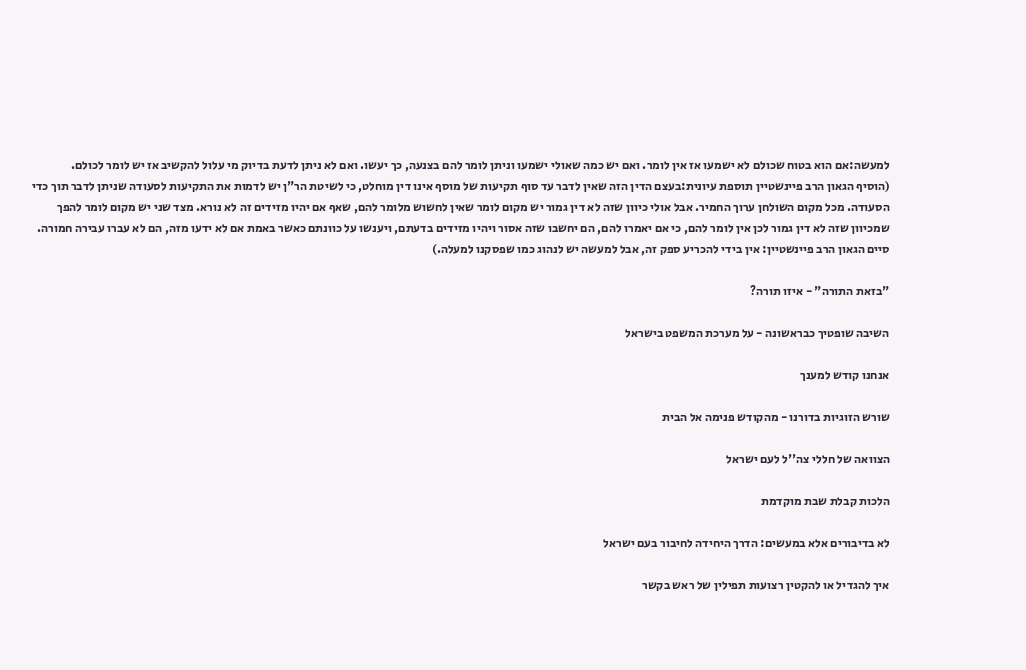למעשה:אם הוא בטוח שכולם לא ישמעו אז אין לומר. ואם יש כמה שאולי ישמעו וניתן לומר להם בצנעה, כך יעשו. ואם לא ניתן לדעת בדיוק מי עלול להקשיב אז יש לומר לכולם.
(הוסיף הגאון הרב פיינשטיין תוספת עיונית:בעצם הדין הזה שאין לדבר עד סוף תקיעות של מוסף אינו דין מוחלט, כי לשיטת הר"ן יש לדמות את התקיעות לסעודה שניתן לדבר תוך כדי הסעודה. מכל מקום השולחן ערוך החמיר. אבל אולי כיוון שזה לא דין גמור יש מקום לומר שאין לחשוש מלומר להם, שאף אם יהיו מזידים זה לא נורא. מצד שני יש מקום לומר להפך שמכיוון שזה לא דין גמור לכן אין לומר להם, כי אם יאמרו להם, הם יחשבו שזה אסור ויהיו מזידים בדעתם, ויענשו על כוונתם כאשר באמת אם לא ידעו מזה, הם לא עברו עבירה חמורה.
סיים הגאון הרב פיינשטיין: אין בידי להכריע ספק זה, אבל למעשה יש לנהוג כמו שפסקנו למעלה.)

"בזאת התורה" - איזו תורה?

השיבה שופטיך כבראשונה - על מערכת המשפט בישראל

אנחנו קודש למענך

שורש הזוגיות בדורנו - מהקודש פנימה אל הבית

הצוואה של חללי צה''ל לעם ישראל

הלכות קבלת שבת מוקדמת

לא בדיבורים אלא במעשים: הדרך היחידה לחיבור בעם ישראל

איך להגדיל או להקטין רצועות תפילין של ראש בקשר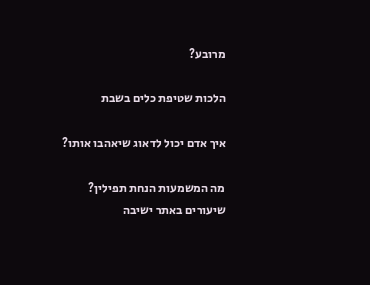מרובע?

הלכות שטיפת כלים בשבת

איך אדם יכול לדאוג שיאהבו אותו?

מה המשמעות הנחת תפילין?
שיעורים באתר ישיבה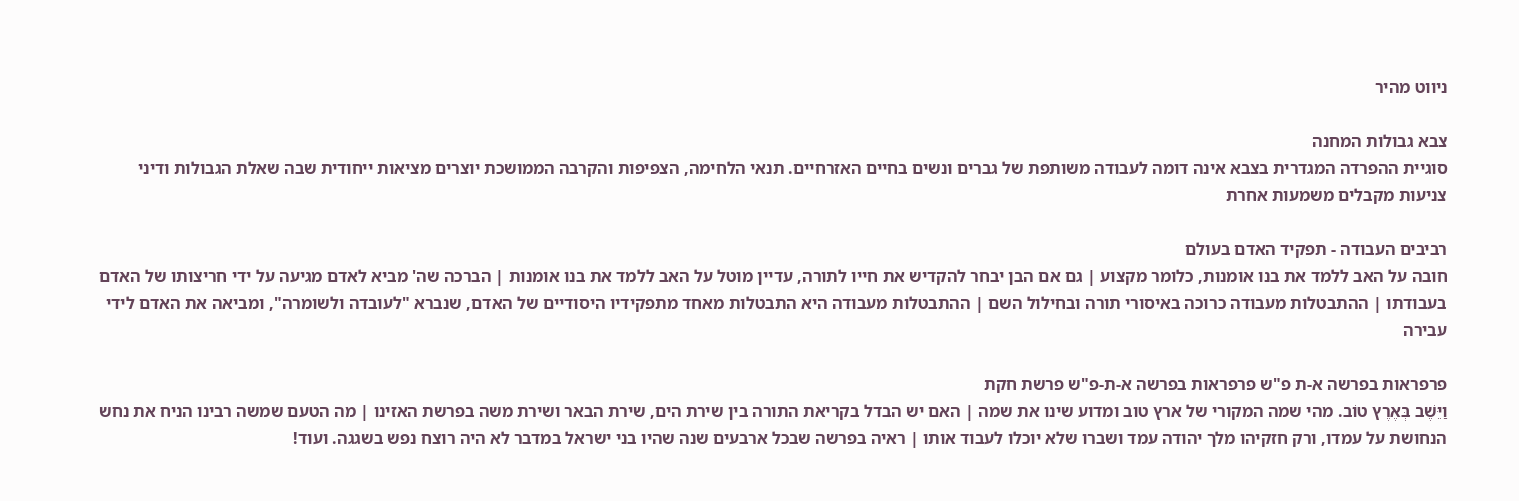ניווט מהיר

צבא גבולות המחנה
סוגיית ההפרדה המגדרית בצבא אינה דומה לעבודה משותפת של גברים ונשים בחיים האזרחיים. תנאי הלחימה, הצפיפות והקרבה הממושכת יוצרים מציאות ייחודית שבה שאלת הגבולות ודיני צניעות מקבלים משמעות אחרת

רביבים העבודה - תפקיד האדם בעולם
חובה על האב ללמד את בנו אומנות, כלומר מקצוע | גם אם הבן יבחר להקדיש את חייו לתורה, עדיין מוטל על האב ללמד את בנו אומנות | הברכה שה' מביא לאדם מגיעה על ידי חריצותו של האדם בעבודתו | ההתבטלות מעבודה כרוכה באיסורי תורה ובחילול השם | ההתבטלות מעבודה היא התבטלות מאחד מתפקידיו היסודיים של האדם, שנברא "לעובדה ולשומרה", ומביאה את האדם לידי עבירה

פרפראות בפרשה א-ת פ"ש פרפראות בפרשה א-ת-פ"ש פרשת חקת
וַיֵּשֶׁב בְּאֶרֶץ טוֹב. מהי שמה המקורי של ארץ טוב ומדוע שינו את שמה | האם יש הבדל בקריאת התורה בין שירת הים, שירת הבאר ושירת משה בפרשת האזינו | מה הטעם שמשה רבינו הניח את נחש הנחושת על עמדו, ורק חזקיהו מלך יהודה עמד ושברו שלא יוכלו לעבוד אותו | ראיה בפרשה שבכל ארבעים שנה שהיו בני ישראל במדבר לא היה רוצח נפש בשגגה. ועוד!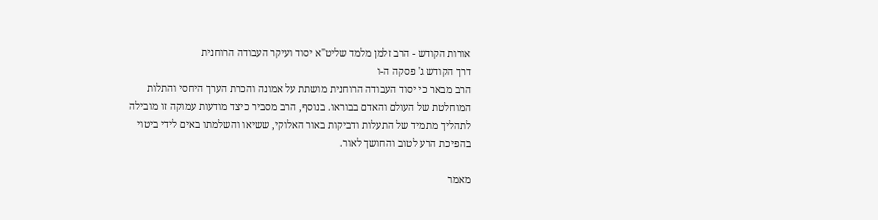אורות הקודש - הרב זלמן מלמד שליט"א יסוד ועיקר העבודה הרוחנית
דרך הקודש ג' פסקה ה-ו
הרב מבאר כי יסוד העבודה הרוחנית מושתת על אמונה והכרת הערך היחסי והתלות המוחלטת של העולם והאדם בבוראו. בנוסף, הרב מסביר כיצד מודעות עמוקה זו מובילה לתהליך מתמיד של התעלות ודביקות באור האלוקי, ששיאו והשלמתו באים לידי ביטוי בהפיכת הרע לטוב והחושך לאור.

מאמר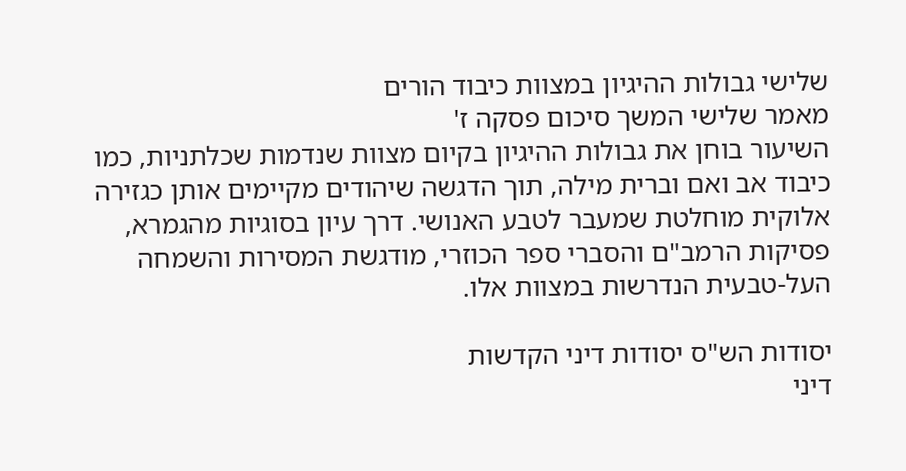שלישי גבולות ההיגיון במצוות כיבוד הורים
מאמר שלישי המשך סיכום פסקה ז'
השיעור בוחן את גבולות ההיגיון בקיום מצוות שנדמות שכלתניות, כמו כיבוד אב ואם וברית מילה, תוך הדגשה שיהודים מקיימים אותן כגזירה אלוקית מוחלטת שמעבר לטבע האנושי. דרך עיון בסוגיות מהגמרא, פסיקות הרמב"ם והסברי ספר הכוזרי, מודגשת המסירות והשמחה העל-טבעית הנדרשות במצוות אלו.

יסודות הש"ס יסודות דיני הקדשות
דיני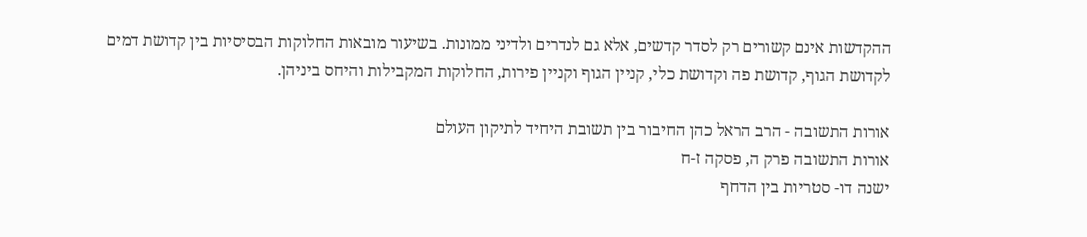ההקדשות אינם קשורים רק לסדר קדשים, אלא גם לנדרים ולדיני ממונות. בשיעור מובאות החלוקות הבסיסיות בין קדושת דמים לקדושת הגוף, קדושת פה וקדושת כלי, קניין הגוף וקניין פירות, החלוקות המקבילות והיחס ביניהן.

אורות התשובה - הרב הראל כהן החיבור בין תשובת היחיד לתיקון העולם
אורות התשובה פרק ה, פסקה ז-ח
ישנה דו- סטריות בין הדחף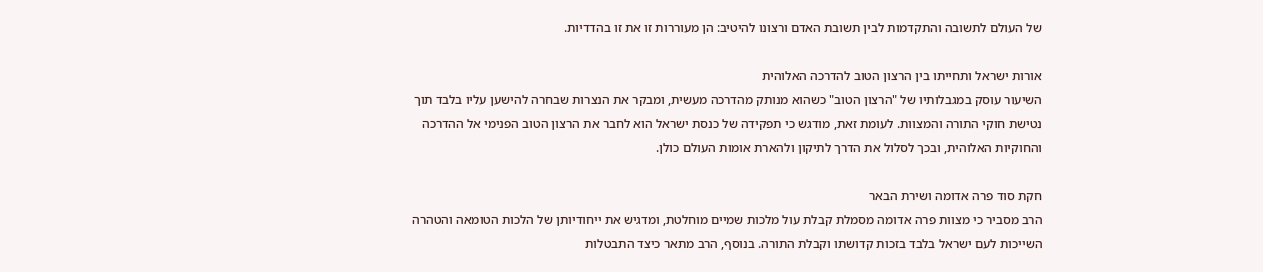של העולם לתשובה והתקדמות לבין תשובת האדם ורצונו להיטיב: הן מעוררות זו את זו בהדדיות.

אורות ישראל ותחייתו בין הרצון הטוב להדרכה האלוהית
השיעור עוסק במגבלותיו של "הרצון הטוב" כשהוא מנותק מהדרכה מעשית, ומבקר את הנצרות שבחרה להישען עליו בלבד תוך נטישת חוקי התורה והמצוות. לעומת זאת, מודגש כי תפקידה של כנסת ישראל הוא לחבר את הרצון הטוב הפנימי אל ההדרכה והחוקיות האלוהית, ובכך לסלול את הדרך לתיקון ולהארת אומות העולם כולן.

חקת סוד פרה אדומה ושירת הבאר
הרב מסביר כי מצוות פרה אדומה מסמלת קבלת עול מלכות שמיים מוחלטת, ומדגיש את ייחודיותן של הלכות הטומאה והטהרה השייכות לעם ישראל בלבד בזכות קדושתו וקבלת התורה. בנוסף, הרב מתאר כיצד התבטלות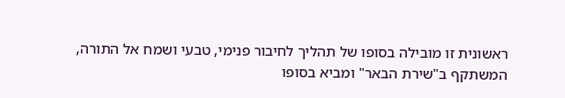ראשונית זו מובילה בסופו של תהליך לחיבור פנימי, טבעי ושמח אל התורה, המשתקף ב"שירת הבאר" ומביא בסופו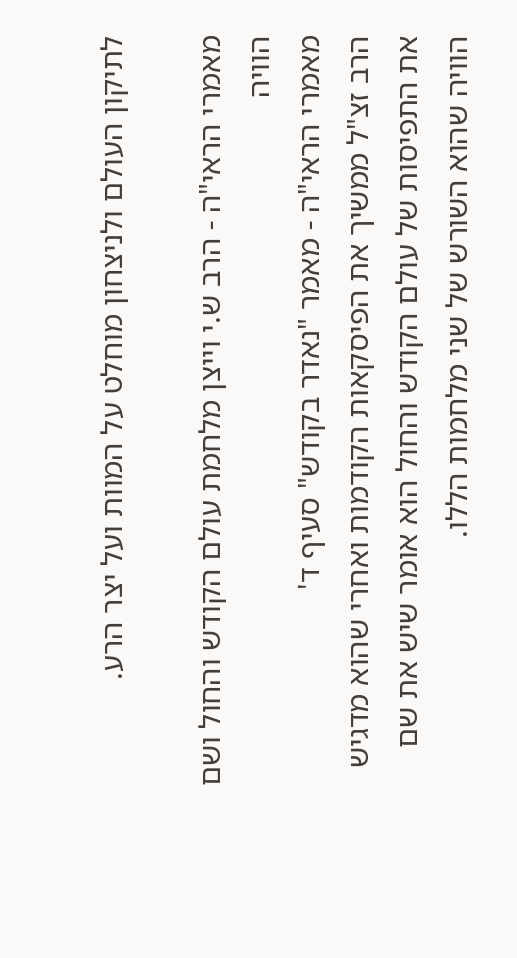לתיקון העולם ולניצחון מוחלט על המוות ועל יצר הרע.

מאמרי הראי"ה - הרב ש.י וייצן מלחמת עולם הקודש והחול ושם הוויה
מאמרי הראי"ה - מאמר "נאדר בקודש" סעיף ד'
הרב זצ"ל ממשיך את הפיסקאות הקודמות ואחרי שהוא מדגיש את התפיסות של עולם הקודש והחול הוא אומר שיש את שם הוויה שהוא השורש של שני מלחמות הללו.